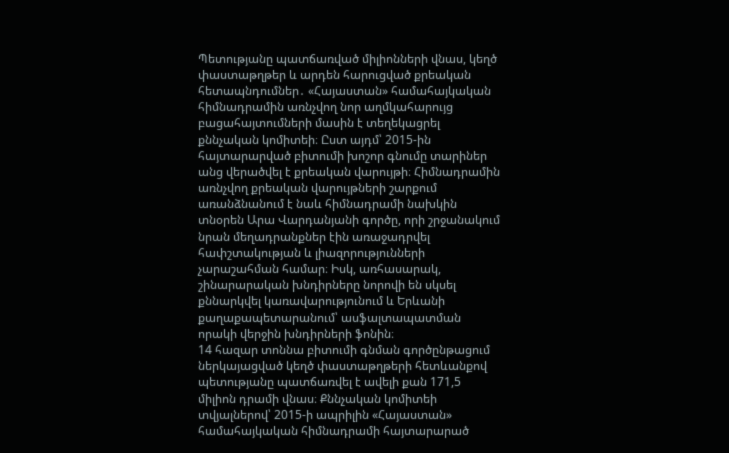Պետությանը պատճառված միլիոնների վնաս, կեղծ փաստաթղթեր և արդեն հարուցված քրեական հետապնդումներ․ «Հայաստան» համահայկական հիմնադրամին առնչվող նոր աղմկահարույց բացահայտումների մասին է տեղեկացրել քննչական կոմիտեի։ Ըստ այդմ՝ 2015-ին հայտարարված բիտումի խոշոր գնումը տարիներ անց վերածվել է քրեական վարույթի։ Հիմնադրամին առնչվող քրեական վարույթների շարքում առանձնանում է նաև հիմնադրամի նախկին տնօրեն Արա Վարդանյանի գործը, որի շրջանակում նրան մեղադրանքներ էին առաջադրվել հափշտակության և լիազորությունների չարաշահման համար։ Իսկ, առհասարակ, շինարարական խնդիրները նորովի են սկսել քննարկվել կառավարությունում և Երևանի քաղաքապետարանում՝ ասֆալտապատման որակի վերջին խնդիրների ֆոնին։
14 հազար տոննա բիտումի գնման գործընթացում ներկայացված կեղծ փաստաթղթերի հետևանքով պետությանը պատճառվել է ավելի քան 171,5 միլիոն դրամի վնաս։ Քննչական կոմիտեի տվյալներով՝ 2015-ի ապրիլին «Հայաստան» համահայկական հիմնադրամի հայտարարած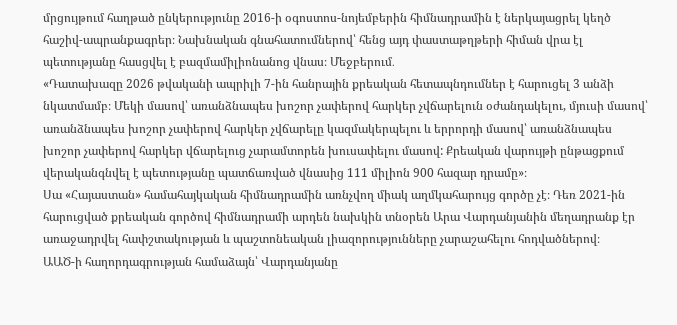մրցույթում հաղթած ընկերությունը 2016-ի օգոստոս-նոյեմբերին հիմնադրամին է ներկայացրել կեղծ հաշիվ-ապրանքագրեր։ Նախնական գնահատումներով՝ հենց այդ փաստաթղթերի հիման վրա էլ պետությանը հասցվել է բազմամիլիոնանոց վնաս։ Մեջբերում․
«Դատախազը 2026 թվականի ապրիլի 7-ին հանրային քրեական հետապնդումներ է հարուցել 3 անձի նկատմամբ։ Մեկի մասով՝ առանձնապես խոշոր չափերով հարկեր չվճարելուն օժանդակելու, մյուսի մասով՝ առանձնապես խոշոր չափերով հարկեր չվճարելը կազմակերպելու և երրորդի մասով՝ առանձնապես խոշոր չափերով հարկեր վճարելուց չարամտորեն խուսափելու մասով: Քրեական վարույթի ընթացքում վերականգնվել է պետությանը պատճառված վնասից 111 միլիոն 900 հազար դրամը»։
Սա «Հայաստան» համահայկական հիմնադրամին առնչվող միակ աղմկահարույց գործը չէ։ Դեռ 2021-ին հարուցված քրեական գործով հիմնադրամի արդեն նախկին տնօրեն Արա Վարդանյանին մեղադրանք էր առաջադրվել հափշտակության և պաշտոնեական լիազորությունները չարաշահելու հոդվածներով։
ԱԱԾ-ի հաղորդագրության համաձայն՝ Վարդանյանը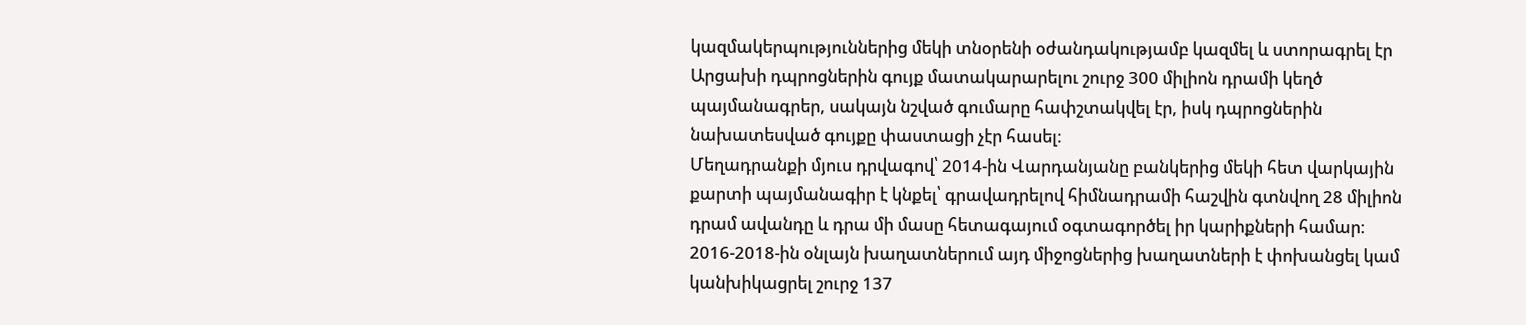կազմակերպություններից մեկի տնօրենի օժանդակությամբ կազմել և ստորագրել էր Արցախի դպրոցներին գույք մատակարարելու շուրջ 300 միլիոն դրամի կեղծ պայմանագրեր, սակայն նշված գումարը հափշտակվել էր, իսկ դպրոցներին նախատեսված գույքը փաստացի չէր հասել։
Մեղադրանքի մյուս դրվագով՝ 2014-ին Վարդանյանը բանկերից մեկի հետ վարկային քարտի պայմանագիր է կնքել՝ գրավադրելով հիմնադրամի հաշվին գտնվող 28 միլիոն դրամ ավանդը և դրա մի մասը հետագայում օգտագործել իր կարիքների համար։ 2016-2018-ին օնլայն խաղատներում այդ միջոցներից խաղատների է փոխանցել կամ կանխիկացրել շուրջ 137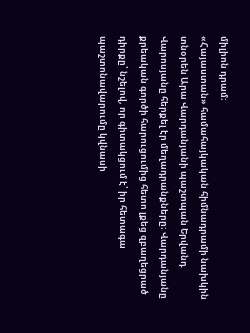միլիոն դրամ։
«Հայաստան» համահայկական հիմնադրամի նախկին տնօրեն Արա Վարդանյանի պաշտպան Երվանդ Վարոսյանը հերքել էր մեղադրանքները։ Վարդանյանը քրեական գործի հարուցումից հետո լքեց զբաղեցրած դիրքը՝ նշելով, որ գիտակցում է՝ իր հետագա պաշտոնավարումը կվնասի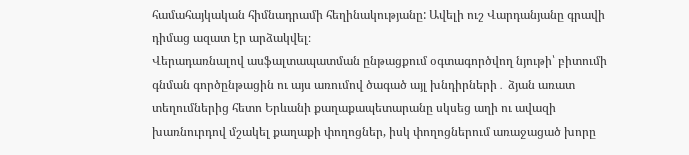համահայկական հիմնադրամի հեղինակությանը: Ավելի ուշ Վարդանյանը գրավի դիմաց ազատ էր արձակվել։
Վերադառնալով ասֆալտապատման ընթացքում օգտագործվող նյութի՝ բիտումի գնման գործընթացին ու այս առումով ծագած այլ խնդիրների․ ձյան առատ տեղումներից հետո Երևանի քաղաքապետարանը սկսեց աղի ու ավազի խառնուրդով մշակել քաղաքի փողոցներ, իսկ փողոցներում առաջացած խորը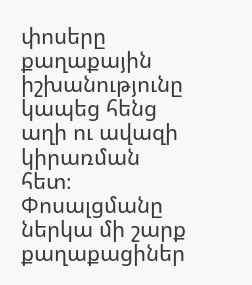փոսերը քաղաքային իշխանությունը կապեց հենց աղի ու ավազի կիրառման հետ։
Փոսալցմանը ներկա մի շարք քաղաքացիներ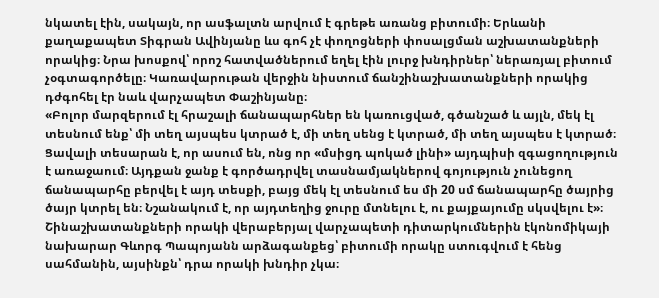նկատել էին, սակայն, որ ասֆալտն արվում է գրեթե առանց բիտումի։ Երևանի քաղաքապետ Տիգրան Ավինյանը ևս գոհ չէ փողոցների փոսալցման աշխատանքների որակից։ Նրա խոսքով՝ որոշ հատվածներում եղել էին լուրջ խնդիրներ՝ ներառյալ բիտում չօգտագործելը։ Կառավարութան վերջին նիստում ճանշինաշխատանքների որակից դժգոհել էր նաև վարչապետ Փաշինյանը։
«Բոլոր մարզերում էլ հրաշալի ճանապարհներ են կառուցված, գծանշած և այլն, մեկ էլ տեսնում ենք՝ մի տեղ այսպես կտրած է, մի տեղ սենց է կտրած, մի տեղ այսպես է կտրած։ Ցավալի տեսարան է, որ ասում են, ոնց որ «մսիցդ պոկած լինի» այդպիսի զգացողություն է առաջաում։ Այդքան ջանք է գործադրվել տասնամյակներով գոյություն չունեցող ճանապարհը բերվել է այդ տեսքի, բայց մեկ էլ տեսնում ես մի 20 սմ ճանապարհը ծայրից ծայր կտրել են։ Նշանակում է, որ այդտեղից ջուրը մտնելու է, ու քայքայումը սկսվելու է»։
Շինաշխատանքների որակի վերաբերյալ վարչապետի դիտարկումներին էկոնոմիկայի նախարար Գևորգ Պապոյանն արձագանքեց՝ բիտումի որակը ստուգվում է հենց սահմանին, այսինքն՝ դրա որակի խնդիր չկա։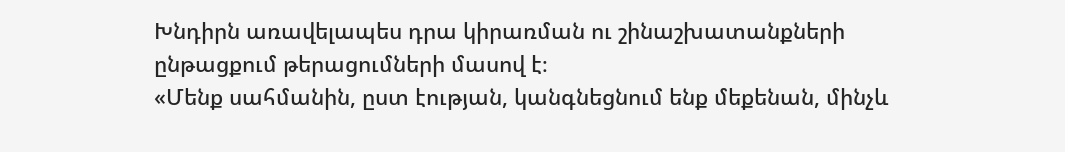Խնդիրն առավելապես դրա կիրառման ու շինաշխատանքների ընթացքում թերացումների մասով է։
«Մենք սահմանին, ըստ էության, կանգնեցնում ենք մեքենան, մինչև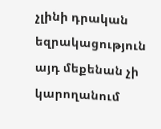չլինի դրական եզրակացություն այդ մեքենան չի կարողանում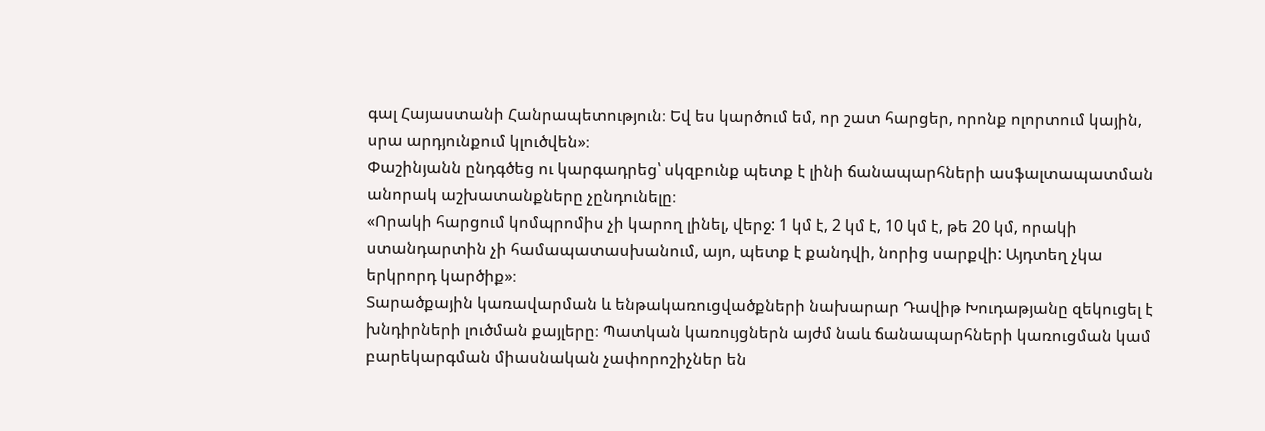գալ Հայաստանի Հանրապետություն։ Եվ ես կարծում եմ, որ շատ հարցեր, որոնք ոլորտում կային, սրա արդյունքում կլուծվեն»։
Փաշինյանն ընդգծեց ու կարգադրեց՝ սկզբունք պետք է լինի ճանապարհների ասֆալտապատման անորակ աշխատանքները չընդունելը։
«Որակի հարցում կոմպրոմիս չի կարող լինել, վերջ: 1 կմ է, 2 կմ է, 10 կմ է, թե 20 կմ, որակի ստանդարտին չի համապատասխանում, այո, պետք է քանդվի, նորից սարքվի: Այդտեղ չկա երկրորդ կարծիք»։
Տարածքային կառավարման և ենթակառուցվածքների նախարար Դավիթ Խուդաթյանը զեկուցել է խնդիրների լուծման քայլերը։ Պատկան կառույցներն այժմ նաև ճանապարհների կառուցման կամ բարեկարգման միասնական չափորոշիչներ են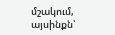մշակում, այսինքն՝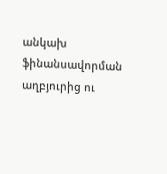անկախ ֆինանսավորման աղբյուրից ու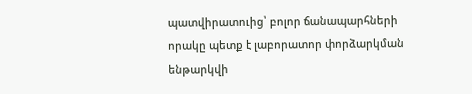պատվիրատուից՝ բոլոր ճանապարհների որակը պետք է լաբորատոր փորձարկման ենթարկվի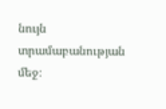նույն տրամաբանության մեջ։